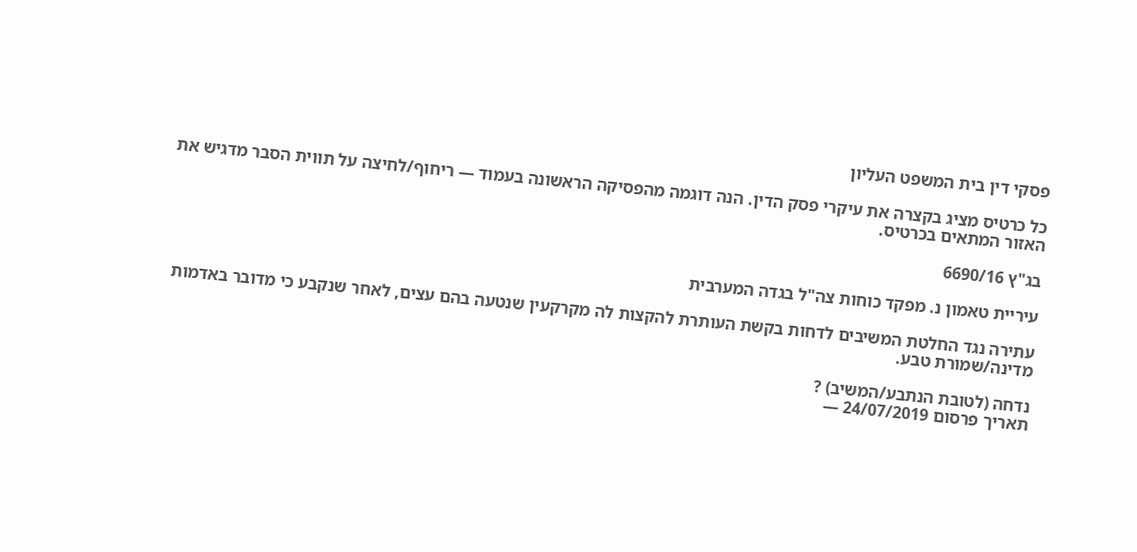פסקי דין בית המשפט העליון

כל כרטיס מציג בקצרה את עיקרי פסק הדין. הנה דוגמה מהפסיקה הראשונה בעמוד — ריחוף/לחיצה על תווית הסבר מדגיש את האזור המתאים בכרטיס.

בג"ץ 6690/16

עיריית טאמון נ. מפקד כוחות צה"ל בגדה המערבית

עתירה נגד החלטת המשיבים לדחות בקשת העותרת להקצות לה מקרקעין שנטעה בהם עצים, לאחר שנקבע כי מדובר באדמות מדינה/שמורת טבע.

נדחה (לטובת הנתבע/המשיב) ?
תאריך פרסום 24/07/2019 —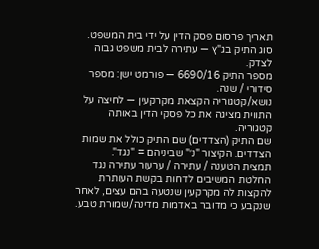תאריך פרסום פסק הדין על ידי בית המשפט.
סוג התיק בג"ץ — עתירה לבית משפט גבוה לצדק.
מספר התיק 6690/16 — פורמט ישן: מספר סידורי / שנה.
נושא/קטגוריה הקצאת מקרקעין — לחיצה על התווית מציגה את כל פסקי הדין באותה קטגוריה.
שם התיק (הצדדים) שם התיק כולל את שמות הצדדים. הקיצור "נ׳" שביניהם = "נגד".
תמצית הטענה / עתירה / ערעור עתירה נגד החלטת המשיבים לדחות בקשת העותרת להקצות לה מקרקעין שנטעה בהם עצים, לאחר שנקבע כי מדובר באדמות מדינה/שמורת טבע.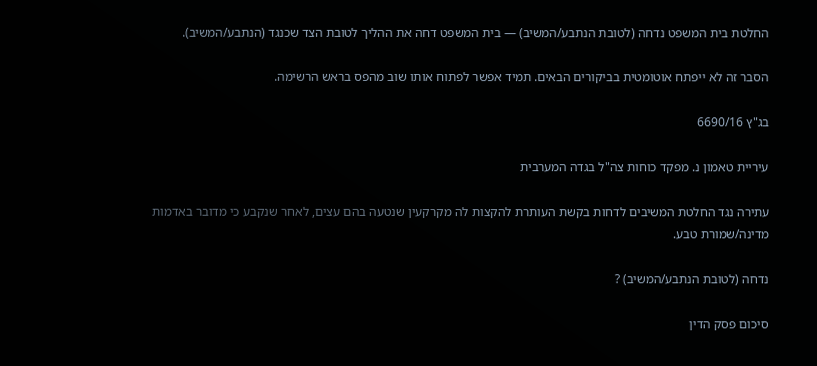החלטת בית המשפט נדחה (לטובת הנתבע/המשיב) — בית המשפט דחה את ההליך לטובת הצד שכנגד (הנתבע/המשיב).

הסבר זה לא ייפתח אוטומטית בביקורים הבאים. תמיד אפשר לפתוח אותו שוב מהפס בראש הרשימה.

בג"ץ 6690/16

עיריית טאמון נ. מפקד כוחות צה"ל בגדה המערבית

עתירה נגד החלטת המשיבים לדחות בקשת העותרת להקצות לה מקרקעין שנטעה בהם עצים, לאחר שנקבע כי מדובר באדמות מדינה/שמורת טבע.

נדחה (לטובת הנתבע/המשיב) ?

סיכום פסק הדין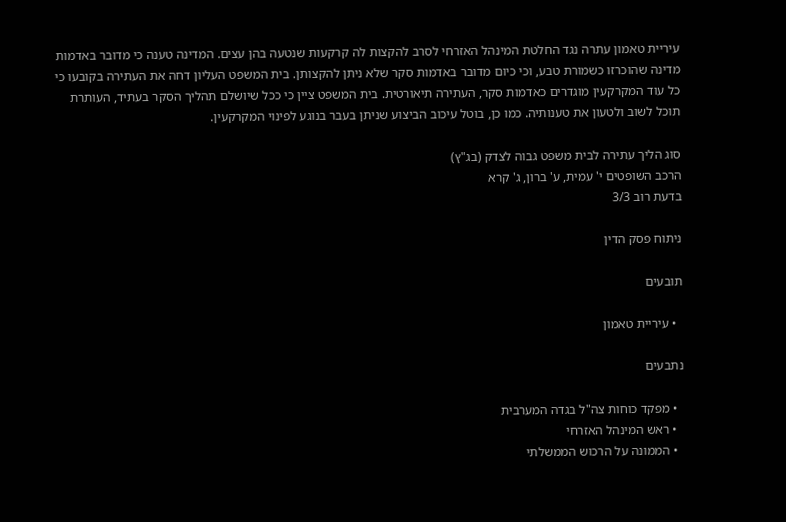עיריית טאמון עתרה נגד החלטת המינהל האזרחי לסרב להקצות לה קרקעות שנטעה בהן עצים. המדינה טענה כי מדובר באדמות מדינה שהוכרזו כשמורת טבע, וכי כיום מדובר באדמות סקר שלא ניתן להקצותן. בית המשפט העליון דחה את העתירה בקובעו כי כל עוד המקרקעין מוגדרים כאדמות סקר, העתירה תיאורטית. בית המשפט ציין כי ככל שיושלם תהליך הסקר בעתיד, העותרת תוכל לשוב ולטעון את טענותיה. כמו כן, בוטל עיכוב הביצוע שניתן בעבר בנוגע לפינוי המקרקעין.

סוג הליך עתירה לבית משפט גבוה לצדק (בג"ץ)
הרכב השופטים י' עמית, ע' ברון, ג' קרא
בדעת רוב 3/3

ניתוח פסק הדין

תובעים

  • עיריית טאמון

נתבעים

  • מפקד כוחות צה"ל בגדה המערבית
  • ראש המינהל האזרחי
  • הממונה על הרכוש הממשלתי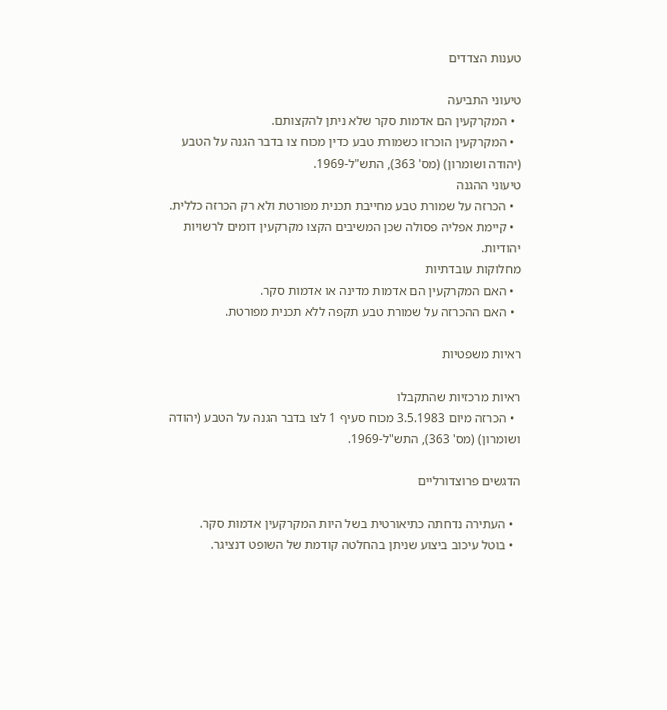טענות הצדדים

טיעוני התביעה
  • המקרקעין הם אדמות סקר שלא ניתן להקצותם.
  • המקרקעין הוכרזו כשמורת טבע כדין מכוח צו בדבר הגנה על הטבע (יהודה ושומרון) (מס' 363), התש"ל-1969.
טיעוני ההגנה
  • הכרזה על שמורת טבע מחייבת תכנית מפורטת ולא רק הכרזה כללית.
  • קיימת אפליה פסולה שכן המשיבים הקצו מקרקעין דומים לרשויות יהודיות.
מחלוקות עובדתיות
  • האם המקרקעין הם אדמות מדינה או אדמות סקר.
  • האם ההכרזה על שמורת טבע תקפה ללא תכנית מפורטת.

ראיות משפטיות

ראיות מרכזיות שהתקבלו
  • הכרזה מיום 3.5.1983 מכוח סעיף 1 לצו בדבר הגנה על הטבע (יהודה ושומרון) (מס' 363), התש"ל-1969.

הדגשים פרוצדורליים

  • העתירה נדחתה כתיאורטית בשל היות המקרקעין אדמות סקר.
  • בוטל עיכוב ביצוע שניתן בהחלטה קודמת של השופט דנציגר.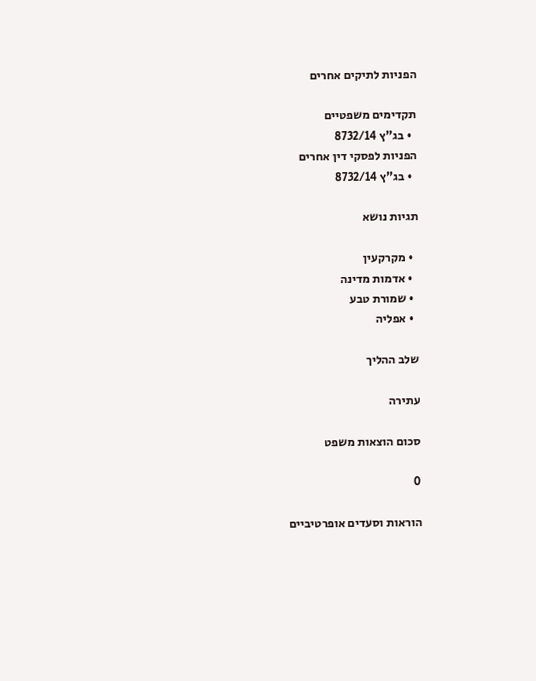הפניות לתיקים אחרים

תקדימים משפטיים
  • בג"ץ 8732/14
הפניות לפסקי דין אחרים
  • בג"ץ 8732/14

תגיות נושא

  • מקרקעין
  • אדמות מדינה
  • שמורת טבע
  • אפליה

שלב ההליך

עתירה

סכום הוצאות משפט

0

הוראות וסעדים אופרטיביים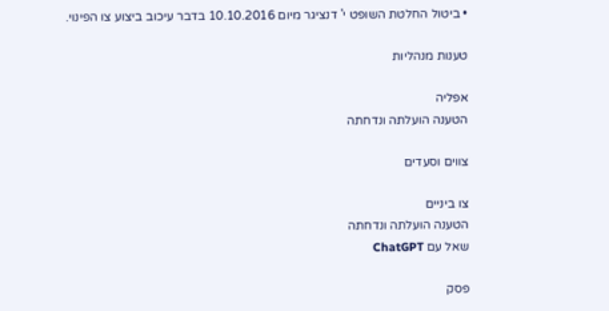• ביטול החלטת השופט י' דנציגר מיום 10.10.2016 בדבר עיכוב ביצוע צו הפינוי.

טענות מנהליות

אפליה
הטענה הועלתה ונדחתה

צווים וסעדים

צו ביניים
הטענה הועלתה ונדחתה
שאל עם ChatGPT

פסק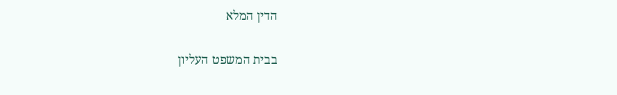הדין המלא

בבית המשפט העליון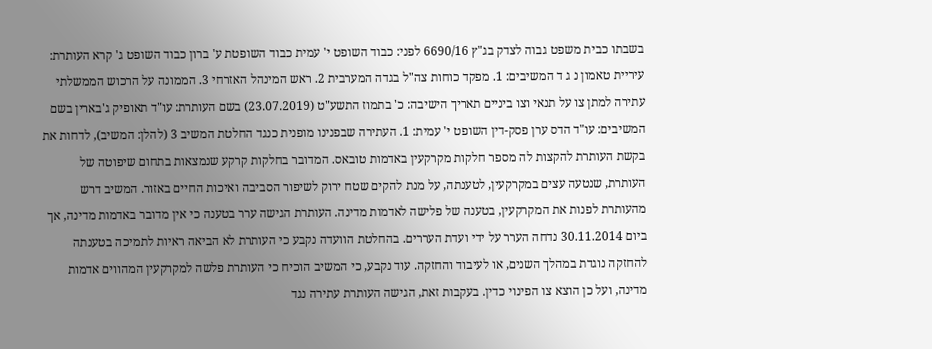בשבתו כבית משפט גבוה לצדק בג"ץ 6690/16 לפני: כבוד השופט י' עמית כבוד השופטת ע' ברון כבוד השופט ג' קרא העותרת: עיריית טאמון נ ג ד המשיבים: 1. מפקד כוחות צה"ל בגדה המערבית 2. ראש המינהל האזרחי 3. הממונה על הרכוש הממשלתי עתירה למתן צו על תנאי וצו ביניים תאריך הישיבה: כ' בתמוז התשע"ט (23.07.2019) בשם העותרת: עו"ד תאופיק ג'בארין בשם המשיבים: עו"ד הדס ערן פסק-דין השופט י' עמית: 1. העתירה שבפנינו מופנית כנגד החלטת המשיב 3 (להלן: המשיב), לדחות את בקשת העותרת להקצות לה מספר חלקות מקרקעין באדמות טובאס. המדובר בחלקות קרקע שנמצאות בתחום שיפוטה של העותרת, שנטעה עצים במקרקעין, לטענתה, על מנת להקים שטח ירוק לשיפור הסביבה ואיכות החיים באזור. המשיב דרש מהעותרת לפנות את המקרקעין, בטענה של פלישה לאדמות מדינה. העותרת הגישה ערר בטענה כי אין מדובר באדמות מדינה, אך ביום 30.11.2014 נדחה הערר על ידי ועדת העררים. בהחלטת הוועדה נקבע כי העותרת לא הביאה ראיות לתמיכה בטענתה להחזקה נוגדת במהלך השנים, או לעיבוד והחזקה. עוד נקבע, כי המשיב הוכיח כי העותרת פלשה למקרקעין המהווים אדמות מדינה, ועל כן הוצא צו הפינוי כדין. בעקבות זאת, הגישה העותרת עתירה נגד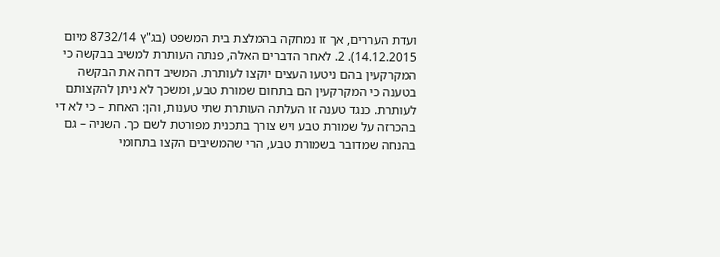ועדת העררים, אך זו נמחקה בהמלצת בית המשפט (בג"ץ 8732/14 מיום 14.12.2015). 2. לאחר הדברים האלה, פנתה העותרת למשיב בבקשה כי המקרקעין בהם ניטעו העצים יוקצו לעותרת. המשיב דחה את הבקשה בטענה כי המקרקעין הם בתחום שמורת טבע, ומשכך לא ניתן להקצותם לעותרת. כנגד טענה זו העלתה העותרת שתי טענות, והן: האחת – כי לא די בהכרזה על שמורת טבע ויש צורך בתכנית מפורטת לשם כך. השניה – גם בהנחה שמדובר בשמורת טבע, הרי שהמשיבים הקצו בתחומי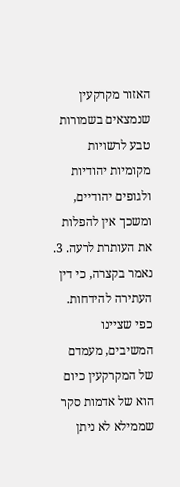האזור מקרקעין שנמצאים בשמורות טבע לרשויות מקומיות יהודיות ולגופים יהודיים, ומשכך אין להפלות את העותרת לרעה. 3. נאמר בקצרה, כי דין העתירה להידחות. כפי שציינו המשיבים, מעמדם של המקרקעין כיום הוא של אדמות סקר שממילא לא ניתן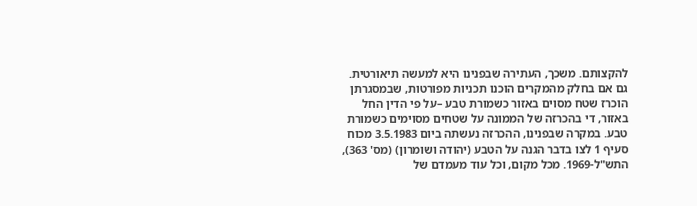להקצותם. משכך, העתירה שבפנינו היא למעשה תיאורטית. גם אם בחלק מהמקרים הוכנו תכניות מפורטות, שבמסגרתן הוכרז שטח מסוים באזור כשמורת טבע –על פי הדין החל באזור, די בהכרזה של הממונה על שטחים מסוימים כשמורת טבע. במקרה שבפנינו, ההכרזה נעשתה ביום 3.5.1983 מכוח סעיף 1 לצו בדבר הגנה על הטבע (יהודה ושומרון) (מס' 363), התש"ל-1969. מכל מקום, וכל עוד מעמדם של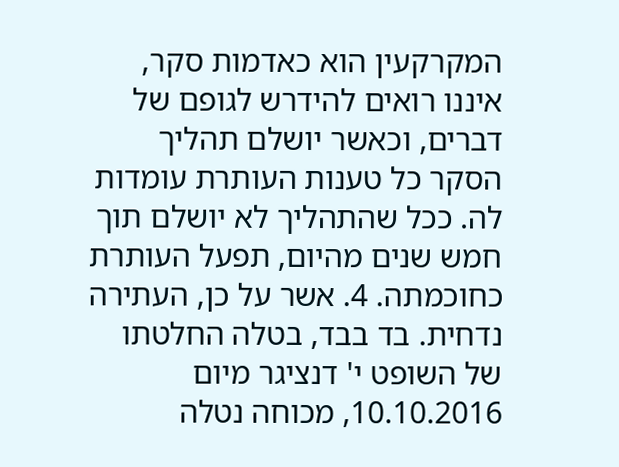המקרקעין הוא כאדמות סקר, איננו רואים להידרש לגופם של דברים, וכאשר יושלם תהליך הסקר כל טענות העותרת עומדות לה. ככל שהתהליך לא יושלם תוך חמש שנים מהיום, תפעל העותרת כחוכמתה. 4. אשר על כן, העתירה נדחית. בד בבד, בטלה החלטתו של השופט י' דנציגר מיום 10.10.2016, מכוחה נטלה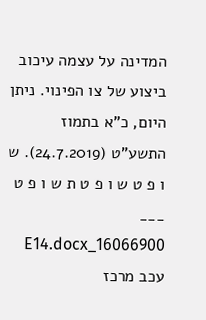המדינה על עצמה עיכוב ביצוע של צו הפינוי. ניתן היום, כ"א בתמוז התשע"ט (24.7.2019). ש ו פ ט ש ו פ ט ת ש ו פ ט ___ 16066900_E14.docx עכב מרכז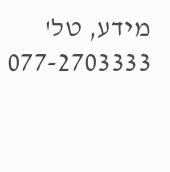מידע, טל' 077-2703333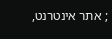; אתר אינטרנט,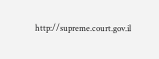http://supreme.court.gov.il